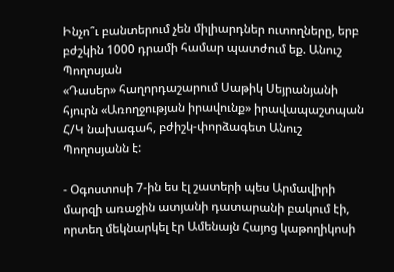Ինչո՞ւ բանտերում չեն միլիարդներ ուտողները, երբ բժշկին 1000 դրամի համար պատժում եք. Անուշ Պողոսյան
«Դասեր» հաղորդաշարում Սաթիկ Սեյրանյանի հյուրն «Առողջության իրավունք» իրավապաշտպան Հ/Կ նախագահ, բժիշկ-փորձագետ Անուշ Պողոսյանն է:

- Օգոստոսի 7-ին ես էլ շատերի պես Արմավիրի մարզի առաջին ատյանի դատարանի բակում էի, որտեղ մեկնարկել էր Ամենայն Հայոց կաթողիկոսի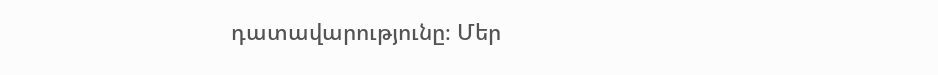դատավարությունը։ Մեր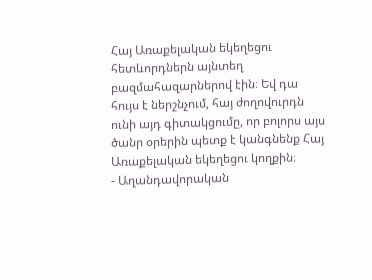Հայ Առաքելական եկեղեցու հետևորդներն այնտեղ բազմահազարներով էին։ Եվ դա հույս է ներշնչում, հայ ժողովուրդն ունի այդ գիտակցումը, որ բոլորս այս ծանր օրերին պետք է կանգնենք Հայ Առաքելական եկեղեցու կողքին։
- Աղանդավորական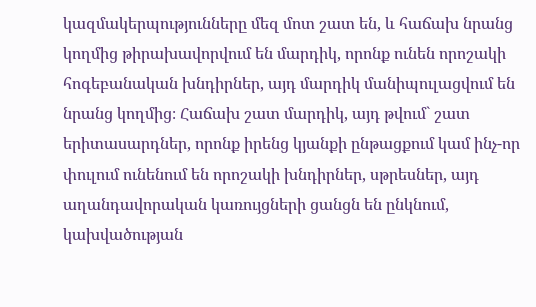կազմակերպությունները մեզ մոտ շատ են, և հաճախ նրանց կողմից թիրախավորվում են մարդիկ, որոնք ունեն որոշակի հոգեբանական խնդիրներ, այդ մարդիկ մանիպուլացվում են նրանց կողմից։ Հաճախ շատ մարդիկ, այդ թվում` շատ երիտասարդներ, որոնք իրենց կյանքի ընթացքում կամ ինչ-որ փուլում ունենում են որոշակի խնդիրներ, սթրեսներ, այդ աղանդավորական կառույցների ցանցն են ընկնում, կախվածության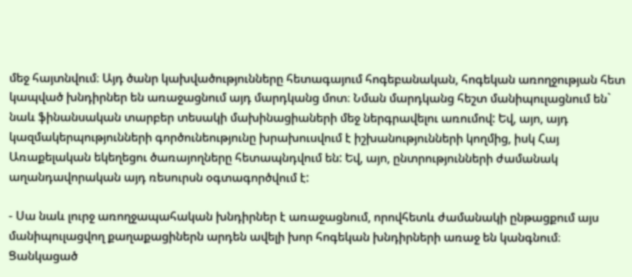մեջ հայտնվում։ Այդ ծանր կախվածությունները հետագայում հոգեբանական, հոգեկան առողջության հետ կապված խնդիրներ են առաջացնում այդ մարդկանց մոտ։ Նման մարդկանց հեշտ մանիպուլացնում են` նաև ֆինանսական տարբեր տեսակի մախինացիաների մեջ ներգրավելու առումով: Եվ, այո, այդ կազմակերպությունների գործունեությունը խրախուսվում է իշխանությունների կողմից, իսկ Հայ Առաքելական եկեղեցու ծառայողները հետապնդվում են: Եվ, այո, ընտրությունների ժամանակ աղանդավորական այդ ռեսուրսն օգտագործվում է:

- Սա նաև լուրջ առողջապահական խնդիրներ է առաջացնում, որովհետև ժամանակի ընթացքում այս մանիպուլացվող քաղաքացիներն արդեն ավելի խոր հոգեկան խնդիրների առաջ են կանգնում։ Ցանկացած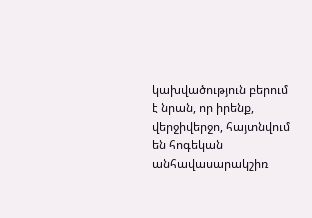կախվածություն բերում է նրան, որ իրենք, վերջիվերջո, հայտնվում են հոգեկան անհավասարակշիռ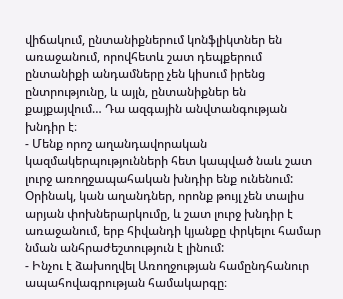վիճակում, ընտանիքներում կոնֆլիկտներ են առաջանում, որովհետև շատ դեպքերում ընտանիքի անդամները չեն կիսում իրենց ընտրությունը, և այլն, ընտանիքներ են քայքայվում… Դա ազգային անվտանգության խնդիր է։
- Մենք որոշ աղանդավորական կազմակերպությունների հետ կապված նաև շատ լուրջ առողջապահական խնդիր ենք ունենում: Օրինակ, կան աղանդներ, որոնք թույլ չեն տալիս արյան փոխներարկումը, և շատ լուրջ խնդիր է առաջանում, երբ հիվանդի կյանքը փրկելու համար նման անհրաժեշտություն է լինում:
- Ինչու է ձախողվել Առողջության համընդհանուր ապահովագրության համակարգը։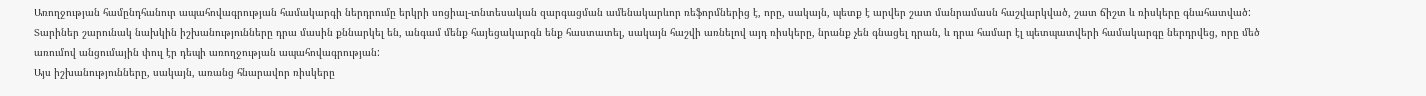Առողջության համընդհանուր ապահովագրության համակարգի ներդրումը երկրի սոցիալ-տնտեսական զարգացման ամենակարևոր ռեֆորմներից է, որը, սակայն, պետք է արվեր շատ մանրամասն հաշվարկված, շատ ճիշտ և ռիսկերը գնահատված: Տարիներ շարունակ նախկին իշխանությունները դրա մասին քննարկել են, անգամ մենք հայեցակարգն ենք հաստատել, սակայն հաշվի առնելով այդ ռիսկերը, նրանք չեն գնացել դրան, և դրա համար էլ պետպատվերի համակարգը ներդրվեց, որը մեծ առումով անցումային փուլ էր դեպի առողջության ապահովագրության:
Այս իշխանությունները, սակայն, առանց հնարավոր ռիսկերը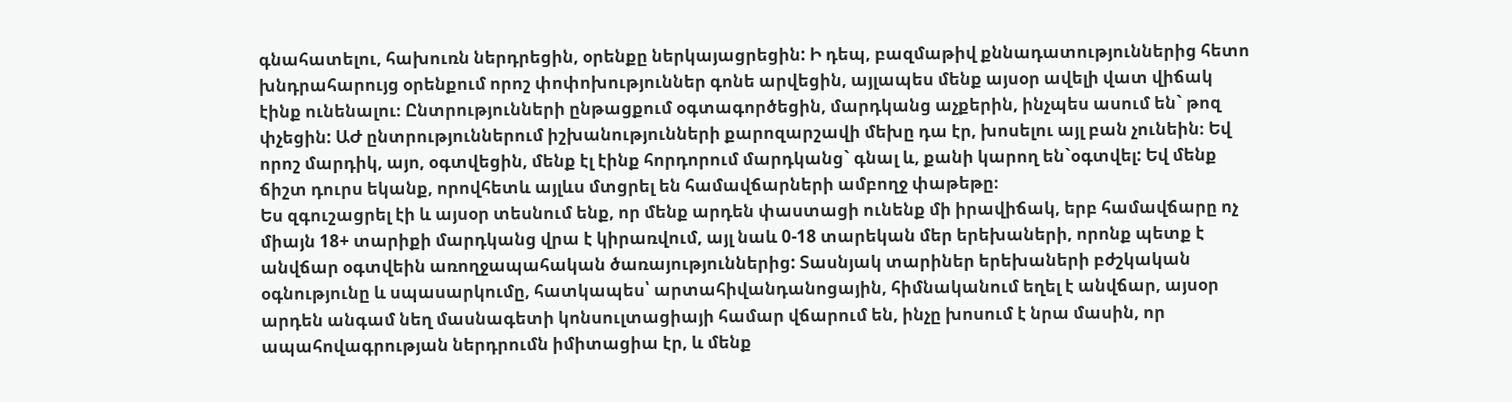գնահատելու, հախուռն ներդրեցին, օրենքը ներկայացրեցին: Ի դեպ, բազմաթիվ քննադատություններից հետո խնդրահարույց օրենքում որոշ փոփոխություններ գոնե արվեցին, այլապես մենք այսօր ավելի վատ վիճակ էինք ունենալու։ Ընտրությունների ընթացքում օգտագործեցին, մարդկանց աչքերին, ինչպես ասում են` թոզ փչեցին: ԱԺ ընտրություններում իշխանությունների քարոզարշավի մեխը դա էր, խոսելու այլ բան չունեին։ Եվ որոշ մարդիկ, այո, օգտվեցին, մենք էլ էինք հորդորում մարդկանց` գնալ և, քանի կարող են`օգտվել: Եվ մենք ճիշտ դուրս եկանք, որովհետև այլևս մտցրել են համավճարների ամբողջ փաթեթը։
Ես զգուշացրել էի և այսօր տեսնում ենք, որ մենք արդեն փաստացի ունենք մի իրավիճակ, երբ համավճարը ոչ միայն 18+ տարիքի մարդկանց վրա է կիրառվում, այլ նաև 0-18 տարեկան մեր երեխաների, որոնք պետք է անվճար օգտվեին առողջապահական ծառայություններից: Տասնյակ տարիներ երեխաների բժշկական օգնությունը և սպասարկումը, հատկապես՝ արտահիվանդանոցային, հիմնականում եղել է անվճար, այսօր արդեն անգամ նեղ մասնագետի կոնսուլտացիայի համար վճարում են, ինչը խոսում է նրա մասին, որ ապահովագրության ներդրումն իմիտացիա էր, և մենք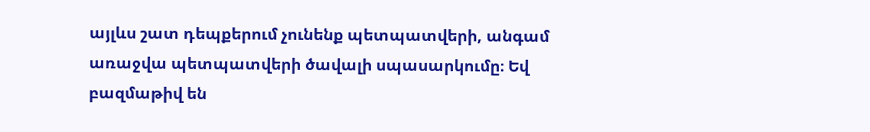այլևս շատ դեպքերում չունենք պետպատվերի, անգամ առաջվա պետպատվերի ծավալի սպասարկումը։ Եվ բազմաթիվ են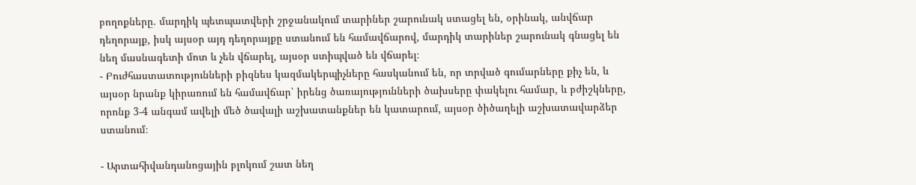բողոքները. մարդիկ պետպատվերի շրջանակում տարիներ շարունակ ստացել են, օրինակ, անվճար դեղորայք, իսկ այսօր այդ դեղորայքը ստանում են համավճարով, մարդիկ տարիներ շարունակ գնացել են նեղ մասնագետի մոտ և չեն վճարել, այսօր ստիպված են վճարել։
- Բուժհաստատությունների բիզնես կազմակերպիչները հասկանում են, որ տրված գումարները քիչ են, և այսօր նրանք կիրառում են համավճար՝ իրենց ծառայությունների ծախսերը փակելու համար, և բժիշկները, որոնք 3-4 անգամ ավելի մեծ ծավալի աշխատանքներ են կատարում, այսօր ծիծաղելի աշխատավարձեր ստանում։

- Արտահիվանդանոցային բլոկում շատ նեղ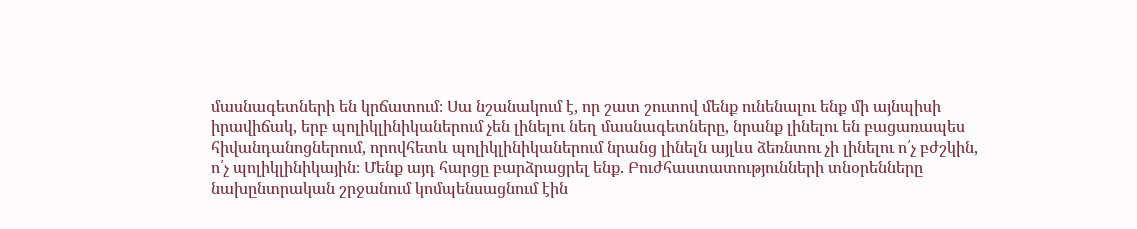մասնագետների են կրճատում։ Սա նշանակում է, որ շատ շուտով մենք ունենալու ենք մի այնպիսի իրավիճակ, երբ պոլիկլինիկաներում չեն լինելու նեղ մասնագետները, նրանք լինելու են բացառապես հիվանդանոցներում, որովհետև պոլիկլինիկաներում նրանց լինելն այլևս ձեռնտու չի լինելու ո՛չ բժշկին, ո՛չ պոլիկլինիկային։ Մենք այդ հարցը բարձրացրել ենք. Բուժհաստատությունների տնօրենները նախընտրական շրջանում կոմպենսացնում էին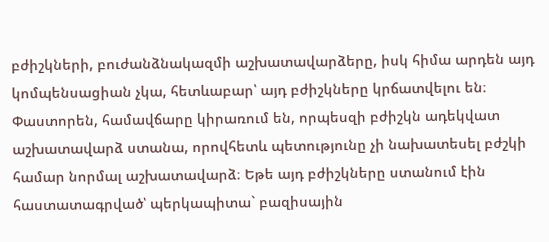բժիշկների, բուժանձնակազմի աշխատավարձերը, իսկ հիմա արդեն այդ կոմպենսացիան չկա, հետևաբար՝ այդ բժիշկները կրճատվելու են։
Փաստորեն, համավճարը կիրառում են, որպեսզի բժիշկն ադեկվատ աշխատավարձ ստանա, որովհետև պետությունը չի նախատեսել բժշկի համար նորմալ աշխատավարձ։ Եթե այդ բժիշկները ստանում էին հաստատագրված՝ պերկապիտա` բազիսային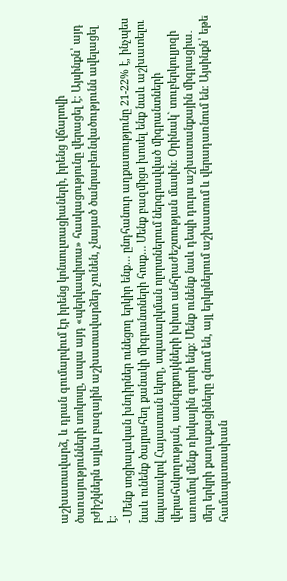աշխատավարձ, և դրան գումարվում էր իրենց կոնսուլտացիաների, իրենց վճարովի ծառայությունների տոկոսը, ապա այդ «պերկապիտա» հասկացությունը վերացել է։ Այսինքն՝ այդ բժիշկներն այլևս բազային աշխատավարձեր չունեն, չնայած ծանրաբեռնվածությունն ավելացել է։
- Մենք սոցիալական խնդիրներ ունեցող երկիր ենք… ընդհանուր աղքատությունը 21-22% է, ինչպես նաև ունենք ծայրահեղ քանակի միգրանտների հոսք… Մենք բազմիցս խոսել ենք նաև աշխատելու նպատակով Հայաստան եկող, սպասարկման ոլորտներում ներգրավված միգրանտների վերահսկողության, սանգրքույկների խիստ անհրաժեշտության մասին: Օրինակ` տուբերկուլյոզի առումով մենք ռիսկային գոտի ենք։ Մենք ունենք նաև դեպի դուրս աշխատանքային միգրացիա․ մեր երկրի քաղաքացիները գնում են, այլ երկրներում աշխատում և վերադառնում են։ Այսինքն՝ եթե համապատասխան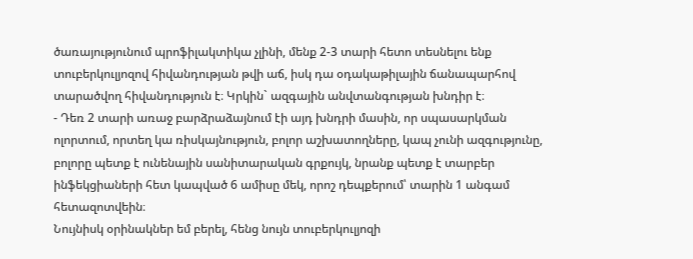ծառայությունում պրոֆիլակտիկա չլինի, մենք 2-3 տարի հետո տեսնելու ենք տուբերկուլյոզով հիվանդության թվի աճ, իսկ դա օդակաթիլային ճանապարհով տարածվող հիվանդություն է։ Կրկին` ազգային անվտանգության խնդիր է։
- Դեռ 2 տարի առաջ բարձրաձայնում էի այդ խնդրի մասին, որ սպասարկման ոլորտում, որտեղ կա ռիսկայնություն, բոլոր աշխատողները, կապ չունի ազգությունը, բոլորը պետք է ունենային սանիտարական գրքույկ, նրանք պետք է տարբեր ինֆեկցիաների հետ կապված 6 ամիսը մեկ, որոշ դեպքերում՝ տարին 1 անգամ հետազոտվեին։
Նույնիսկ օրինակներ եմ բերել, հենց նույն տուբերկուլյոզի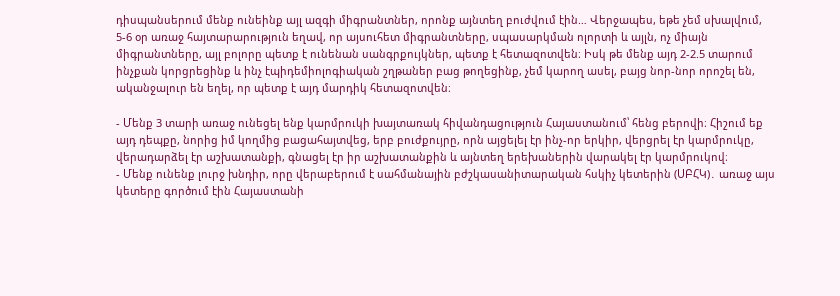դիսպանսերում մենք ունեինք այլ ազգի միգրանտներ, որոնք այնտեղ բուժվում էին… Վերջապես, եթե չեմ սխալվում, 5-6 օր առաջ հայտարարություն եղավ, որ այսուհետ միգրանտները, սպասարկման ոլորտի և այլն, ոչ միայն միգրանտները, այլ բոլորը պետք է ունենան սանգրքույկներ, պետք է հետազոտվեն։ Իսկ թե մենք այդ 2-2.5 տարում ինչքան կորցրեցինք և ինչ էպիդեմիոլոգիական շղթաներ բաց թողեցինք, չեմ կարող ասել, բայց նոր-նոր որոշել են, ականջալուր են եղել, որ պետք է այդ մարդիկ հետազոտվեն։

- Մենք 3 տարի առաջ ունեցել ենք կարմրուկի խայտառակ հիվանդացություն Հայաստանում՝ հենց բերովի։ Հիշում եք այդ դեպքը, նորից իմ կողմից բացահայտվեց, երբ բուժքույրը, որն այցելել էր ինչ-որ երկիր, վերցրել էր կարմրուկը, վերադարձել էր աշխատանքի, գնացել էր իր աշխատանքին և այնտեղ երեխաներին վարակել էր կարմրուկով։
- Մենք ունենք լուրջ խնդիր, որը վերաբերում է սահմանային բժշկասանիտարական հսկիչ կետերին (ՍԲՀԿ)․ առաջ այս կետերը գործում էին Հայաստանի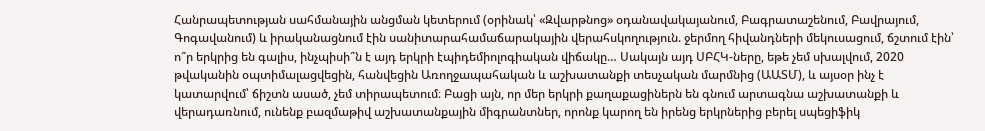Հանրապետության սահմանային անցման կետերում (օրինակ՝ «Զվարթնոց» օդանավակայանում, Բագրատաշենում, Բավրայում, Գոգավանում) և իրականացնում էին սանիտարահամաճարակային վերահսկողություն. ջերմող հիվանդների մեկուսացում, ճշտում էին՝ ո՞ր երկրից են գալիս, ինչպիսի՞ն է այդ երկրի էպիդեմիոլոգիական վիճակը… Սակայն այդ ՍԲՀԿ-ները, եթե չեմ սխալվում, 2020 թվականին օպտիմալացվեցին, հանվեցին Առողջապահական և աշխատանքի տեսչական մարմնից (ԱԱՏՄ), և այսօր ինչ է կատարվում՝ ճիշտն ասած, չեմ տիրապետում։ Բացի այն, որ մեր երկրի քաղաքացիներն են գնում արտագնա աշխատանքի և վերադառնում, ունենք բազմաթիվ աշխատանքային միգրանտներ, որոնք կարող են իրենց երկրներից բերել սպեցիֆիկ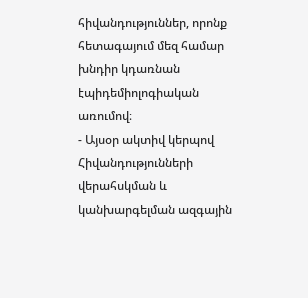հիվանդություններ, որոնք հետագայում մեզ համար խնդիր կդառնան էպիդեմիոլոգիական առումով։
- Այսօր ակտիվ կերպով Հիվանդությունների վերահսկման և կանխարգելման ազգային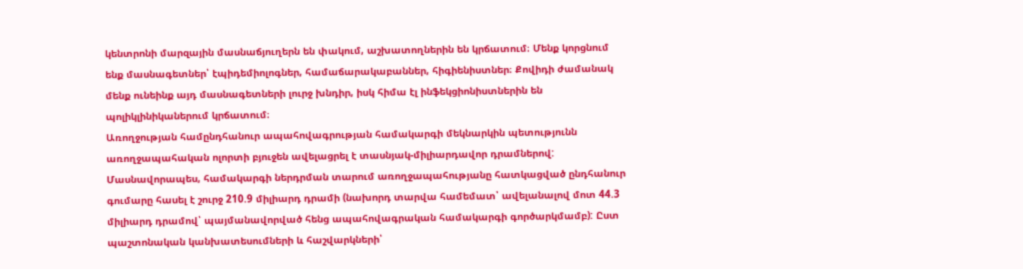կենտրոնի մարզային մասնաճյուղերն են փակում, աշխատողներին են կրճատում։ Մենք կորցնում ենք մասնագետներ՝ էպիդեմիոլոգներ, համաճարակաբաններ, հիգիենիստներ։ Քովիդի ժամանակ մենք ունեինք այդ մասնագետների լուրջ խնդիր, իսկ հիմա էլ ինֆեկցիոնիստներին են պոլիկլինիկաներում կրճատում։
Առողջության համընդհանուր ապահովագրության համակարգի մեկնարկին պետությունն առողջապահական ոլորտի բյուջեն ավելացրել է տասնյակ-միլիարդավոր դրամներով: Մասնավորապես, համակարգի ներդրման տարում առողջապահությանը հատկացված ընդհանուր գումարը հասել է շուրջ 210.9 միլիարդ դրամի (նախորդ տարվա համեմատ՝ ավելանալով մոտ 44.3 միլիարդ դրամով՝ պայմանավորված հենց ապահովագրական համակարգի գործարկմամբ): Ըստ պաշտոնական կանխատեսումների և հաշվարկների՝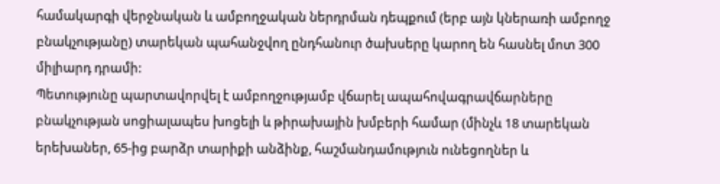համակարգի վերջնական և ամբողջական ներդրման դեպքում (երբ այն կներառի ամբողջ բնակչությանը) տարեկան պահանջվող ընդհանուր ծախսերը կարող են հասնել մոտ 300 միլիարդ դրամի:
Պետությունը պարտավորվել է ամբողջությամբ վճարել ապահովագրավճարները բնակչության սոցիալապես խոցելի և թիրախային խմբերի համար (մինչև 18 տարեկան երեխաներ, 65-ից բարձր տարիքի անձինք, հաշմանդամություն ունեցողներ և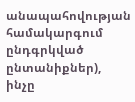անապահովության համակարգում ընդգրկված ընտանիքներ), ինչը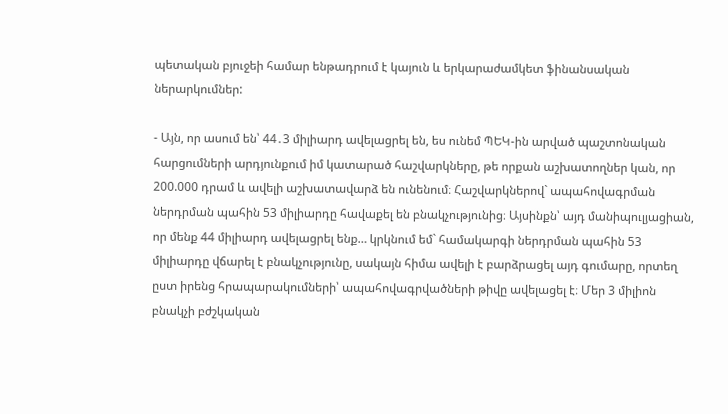պետական բյուջեի համար ենթադրում է կայուն և երկարաժամկետ ֆինանսական ներարկումներ:

- Այն, որ ասում են՝ 44․3 միլիարդ ավելացրել են, ես ունեմ ՊԵԿ-ին արված պաշտոնական հարցումների արդյունքում իմ կատարած հաշվարկները, թե որքան աշխատողներ կան, որ 200.000 դրամ և ավելի աշխատավարձ են ունենում։ Հաշվարկներով` ապահովագրման ներդրման պահին 53 միլիարդը հավաքել են բնակչությունից։ Այսինքն՝ այդ մանիպուլյացիան, որ մենք 44 միլիարդ ավելացրել ենք… կրկնում եմ` համակարգի ներդրման պահին 53 միլիարդը վճարել է բնակչությունը, սակայն հիմա ավելի է բարձրացել այդ գումարը, որտեղ ըստ իրենց հրապարակումների՝ ապահովագրվածների թիվը ավելացել է։ Մեր 3 միլիոն բնակչի բժշկական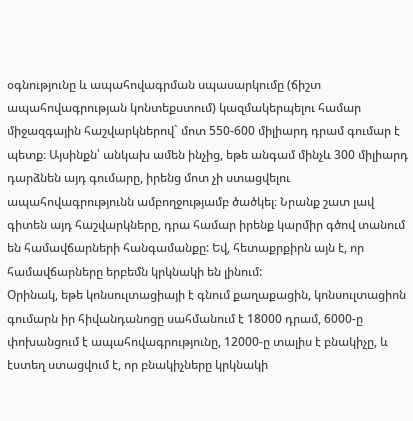օգնությունը և ապահովագրման սպասարկումը (ճիշտ ապահովագրության կոնտեքստում) կազմակերպելու համար միջազգային հաշվարկներով` մոտ 550-600 միլիարդ դրամ գումար է պետք։ Այսինքն՝ անկախ ամեն ինչից, եթե անգամ մինչև 300 միլիարդ դարձնեն այդ գումարը, իրենց մոտ չի ստացվելու ապահովագրությունն ամբողջությամբ ծածկել։ Նրանք շատ լավ գիտեն այդ հաշվարկները, դրա համար իրենք կարմիր գծով տանում են համավճարների հանգամանքը: Եվ, հետաքրքիրն այն է, որ համավճարները երբեմն կրկնակի են լինում:
Օրինակ, եթե կոնսուլտացիայի է գնում քաղաքացին, կոնսուլտացիոն գումարն իր հիվանդանոցը սահմանում է 18000 դրամ, 6000-ը փոխանցում է ապահովագրությունը, 12000-ը տալիս է բնակիչը, և էստեղ ստացվում է, որ բնակիչները կրկնակի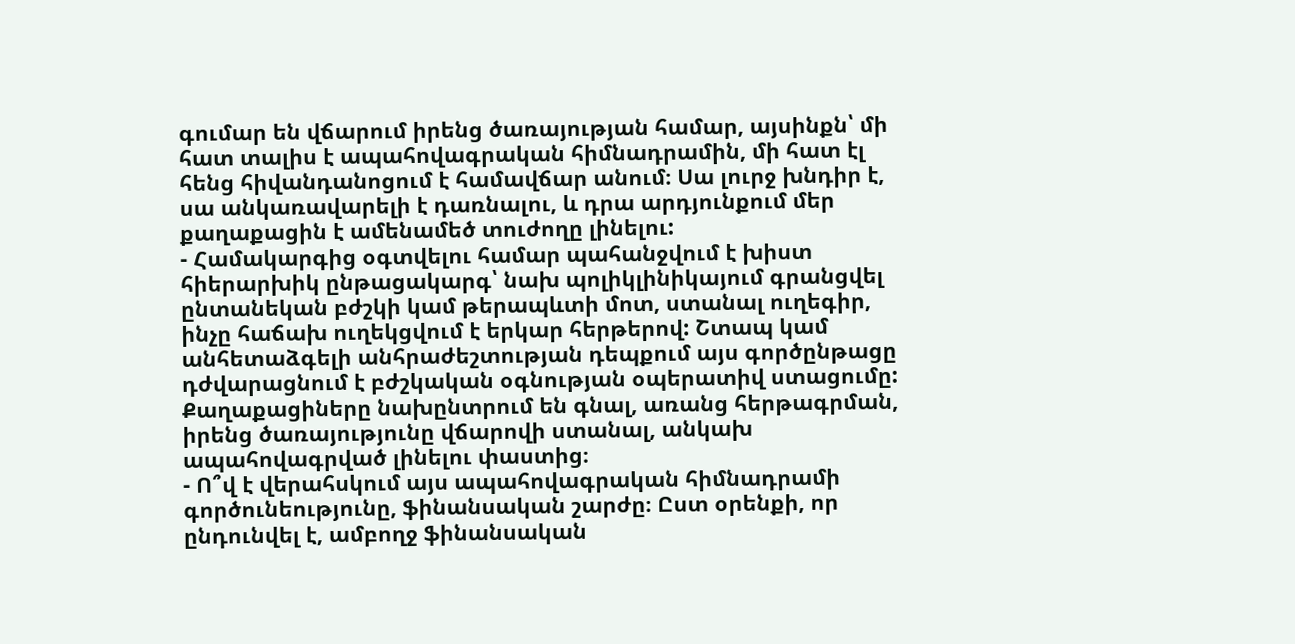գումար են վճարում իրենց ծառայության համար, այսինքն՝ մի հատ տալիս է ապահովագրական հիմնադրամին, մի հատ էլ հենց հիվանդանոցում է համավճար անում։ Սա լուրջ խնդիր է, սա անկառավարելի է դառնալու, և դրա արդյունքում մեր քաղաքացին է ամենամեծ տուժողը լինելու:
- Համակարգից օգտվելու համար պահանջվում է խիստ հիերարխիկ ընթացակարգ՝ նախ պոլիկլինիկայում գրանցվել ընտանեկան բժշկի կամ թերապևտի մոտ, ստանալ ուղեգիր, ինչը հաճախ ուղեկցվում է երկար հերթերով: Շտապ կամ անհետաձգելի անհրաժեշտության դեպքում այս գործընթացը դժվարացնում է բժշկական օգնության օպերատիվ ստացումը:
Քաղաքացիները նախընտրում են գնալ, առանց հերթագրման, իրենց ծառայությունը վճարովի ստանալ, անկախ ապահովագրված լինելու փաստից։
- Ո՞վ է վերահսկում այս ապահովագրական հիմնադրամի գործունեությունը, ֆինանսական շարժը։ Ըստ օրենքի, որ ընդունվել է, ամբողջ ֆինանսական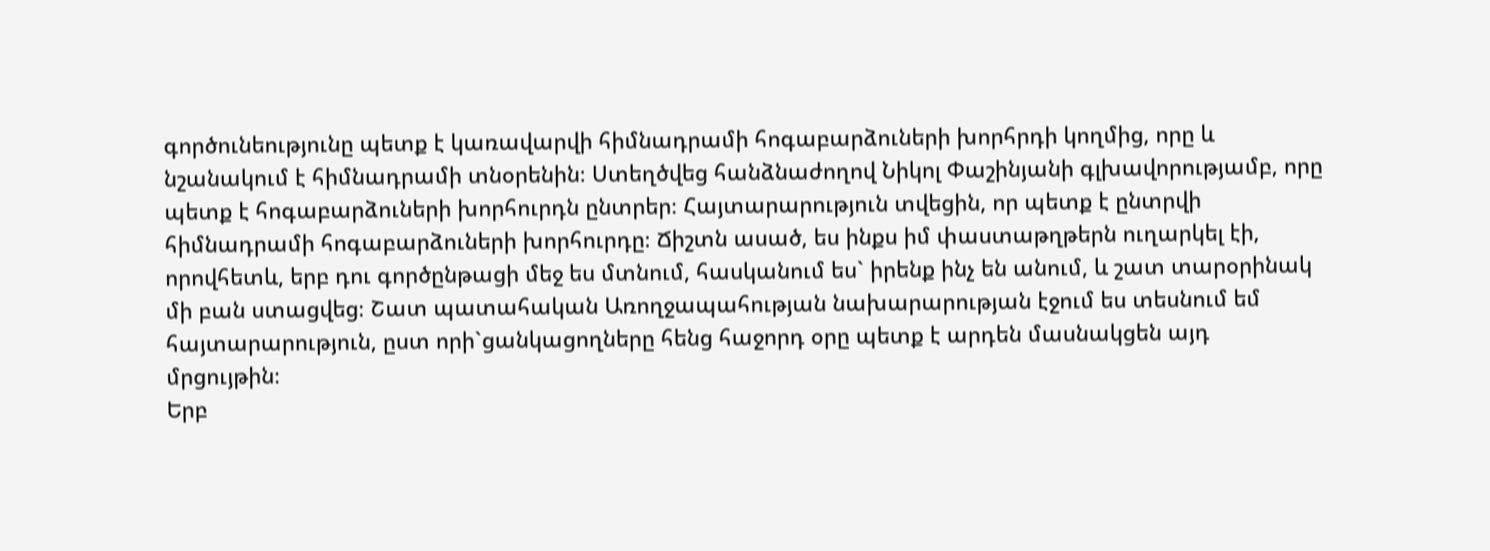գործունեությունը պետք է կառավարվի հիմնադրամի հոգաբարձուների խորհրդի կողմից, որը և նշանակում է հիմնադրամի տնօրենին։ Ստեղծվեց հանձնաժողով Նիկոլ Փաշինյանի գլխավորությամբ, որը պետք է հոգաբարձուների խորհուրդն ընտրեր։ Հայտարարություն տվեցին, որ պետք է ընտրվի հիմնադրամի հոգաբարձուների խորհուրդը։ Ճիշտն ասած, ես ինքս իմ փաստաթղթերն ուղարկել էի, որովհետև, երբ դու գործընթացի մեջ ես մտնում, հասկանում ես` իրենք ինչ են անում, և շատ տարօրինակ մի բան ստացվեց։ Շատ պատահական Առողջապահության նախարարության էջում ես տեսնում եմ հայտարարություն, ըստ որի`ցանկացողները հենց հաջորդ օրը պետք է արդեն մասնակցեն այդ մրցույթին։
Երբ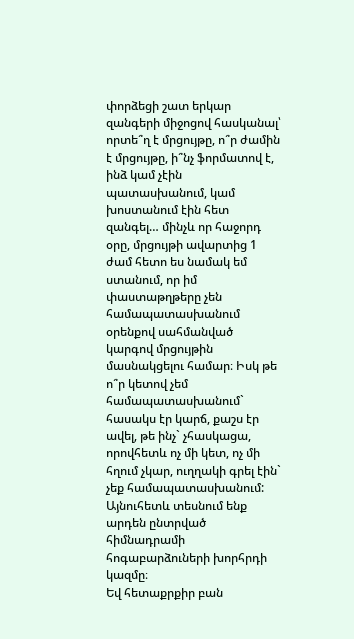փորձեցի շատ երկար զանգերի միջոցով հասկանալ՝ որտե՞ղ է մրցույթը, ո՞ր ժամին է մրցույթը, ի՞նչ ֆորմատով է, ինձ կամ չէին պատասխանում, կամ խոստանում էին հետ զանգել… մինչև որ հաջորդ օրը, մրցույթի ավարտից 1 ժամ հետո ես նամակ եմ ստանում, որ իմ փաստաթղթերը չեն համապատասխանում օրենքով սահմանված կարգով մրցույթին մասնակցելու համար։ Իսկ թե ո՞ր կետով չեմ համապատասխանում` հասակս էր կարճ, քաշս էր ավել, թե ինչ` չհասկացա, որովհետև ոչ մի կետ, ոչ մի հղում չկար, ուղղակի գրել էին` չեք համապատասխանում: Այնուհետև տեսնում ենք արդեն ընտրված հիմնադրամի հոգաբարձուների խորհրդի կազմը։
Եվ հետաքրքիր բան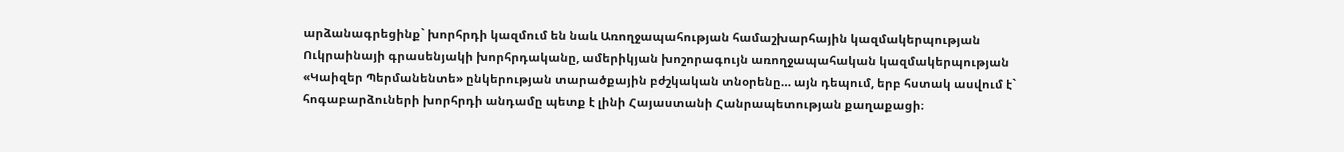արձանագրեցինք` խորհրդի կազմում են նաև Առողջապահության համաշխարհային կազմակերպության Ուկրաինայի գրասենյակի խորհրդականը, ամերիկյան խոշորագույն առողջապահական կազմակերպության «Կաիզեր Պերմանենտե» ընկերության տարածքային բժշկական տնօրենը… այն դեպում, երբ հստակ ասվում է` հոգաբարձուների խորհրդի անդամը պետք է լինի Հայաստանի Հանրապետության քաղաքացի։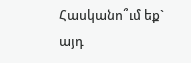Հասկանո՞ւմ եք` այդ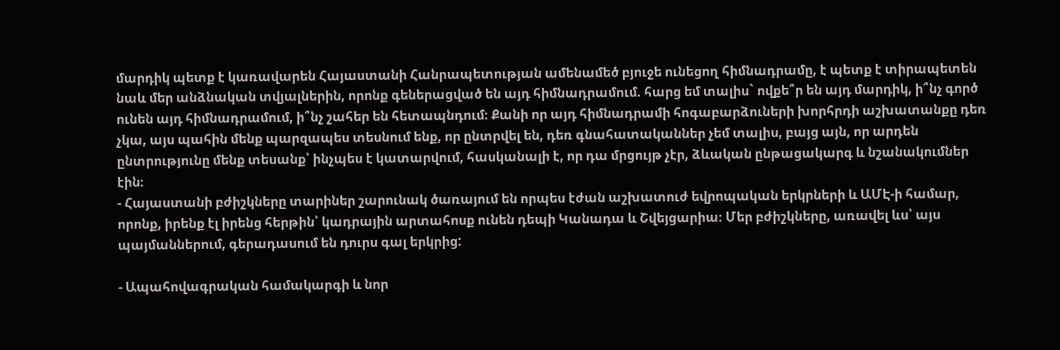մարդիկ պետք է կառավարեն Հայաստանի Հանրապետության ամենամեծ բյուջե ունեցող հիմնադրամը, է պետք է տիրապետեն նաև մեր անձնական տվյալներին, որոնք գեներացված են այդ հիմնադրամում. հարց եմ տալիս` ովքե՞ր են այդ մարդիկ, ի՞նչ գործ ունեն այդ հիմնադրամում, ի՞նչ շահեր են հետապնդում։ Քանի որ այդ հիմնադրամի հոգաբարձուների խորհրդի աշխատանքը դեռ չկա, այս պահին մենք պարզապես տեսնում ենք, որ ընտրվել են, դեռ գնահատականներ չեմ տալիս, բայց այն, որ արդեն ընտրությունը մենք տեսանք՝ ինչպես է կատարվում, հասկանալի է, որ դա մրցույթ չէր, ձևական ընթացակարգ և նշանակումներ էին։
- Հայաստանի բժիշկները տարիներ շարունակ ծառայում են որպես էժան աշխատուժ եվրոպական երկրների և ԱՄԷ-ի համար, որոնք, իրենք էլ իրենց հերթին՝ կադրային արտահոսք ունեն դեպի Կանադա և Շվեյցարիա։ Մեր բժիշկները, առավել ևս՝ այս պայմաններում, գերադասում են դուրս գալ երկրից:

- Ապահովագրական համակարգի և նոր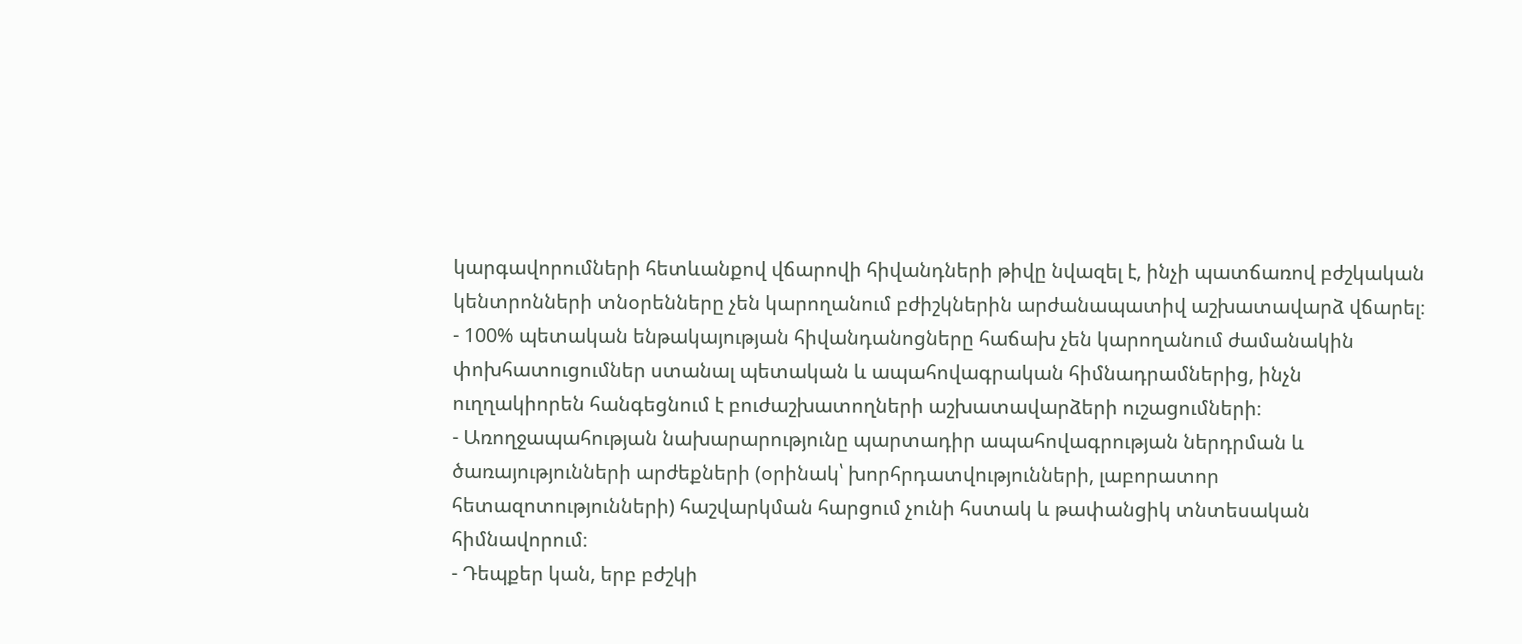կարգավորումների հետևանքով վճարովի հիվանդների թիվը նվազել է, ինչի պատճառով բժշկական կենտրոնների տնօրենները չեն կարողանում բժիշկներին արժանապատիվ աշխատավարձ վճարել։
- 100% պետական ենթակայության հիվանդանոցները հաճախ չեն կարողանում ժամանակին փոխհատուցումներ ստանալ պետական և ապահովագրական հիմնադրամներից, ինչն ուղղակիորեն հանգեցնում է բուժաշխատողների աշխատավարձերի ուշացումների։
- Առողջապահության նախարարությունը պարտադիր ապահովագրության ներդրման և ծառայությունների արժեքների (օրինակ՝ խորհրդատվությունների, լաբորատոր հետազոտությունների) հաշվարկման հարցում չունի հստակ և թափանցիկ տնտեսական հիմնավորում։
- Դեպքեր կան, երբ բժշկի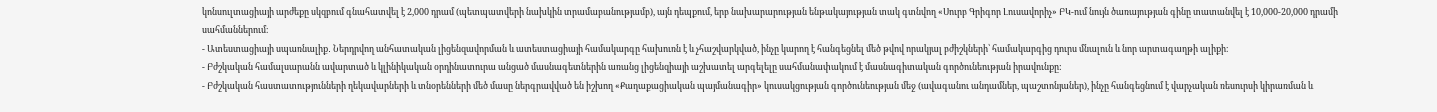կոնսուլտացիայի արժեքը սկզբում գնահատվել է 2,000 դրամ (պետպատվերի նախկին տրամաբանությամբ), այն դեպքում, երբ նախարարության ենթակայության տակ գտնվող «Սուրբ Գրիգոր Լուսավորիչ» ԲԿ-ում նույն ծառայության գինը տատանվել է 10,000-20,000 դրամի սահմաններում։
- Ատեստացիայի սպառնալիք․ Ներդրվող անհատական լիցենզավորման և ատեստացիայի համակարգը հախուռն է և չհաշվարկված, ինչը կարող է հանգեցնել մեծ թվով որակյալ բժիշկների՝ համակարգից դուրս մնալուն և նոր արտագաղթի ալիքի։
- Բժշկական համալսարանն ավարտած և կլինիկական օրդինատուրա անցած մասնագետներին առանց լիցենզիայի աշխատել արգելելը սահմանափակում է մասնագիտական գործունեության իրավունքը:
- Բժշկական հաստատությունների ղեկավարների և տնօրենների մեծ մասը ներգրավված են իշխող «Քաղաքացիական պայմանագիր» կուսակցության գործունեության մեջ (ավագանու անդամներ, պաշտոնյաներ), ինչը հանգեցնում է վարչական ռեսուրսի կիրառման և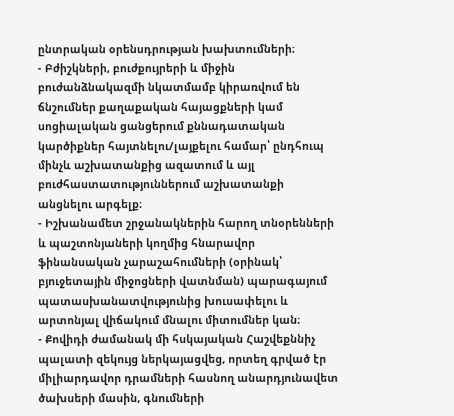ընտրական օրենսդրության խախտումների։
- Բժիշկների, բուժքույրերի և միջին բուժանձնակազմի նկատմամբ կիրառվում են ճնշումներ քաղաքական հայացքների կամ սոցիալական ցանցերում քննադատական կարծիքներ հայտնելու/լայքելու համար՝ ընդհուպ մինչև աշխատանքից ազատում և այլ բուժհաստատություններում աշխատանքի անցնելու արգելք։
- Իշխանամետ շրջանակներին հարող տնօրենների և պաշտոնյաների կողմից հնարավոր ֆինանսական չարաշահումների (օրինակ՝ բյուջետային միջոցների վատնման) պարագայում պատասխանատվությունից խուսափելու և արտոնյալ վիճակում մնալու միտումներ կան։
- Քովիդի ժամանակ մի հսկայական Հաշվեքննիչ պալատի զեկույց ներկայացվեց, որտեղ գրված էր միլիարդավոր դրամների հասնող անարդյունավետ ծախսերի մասին, գնումների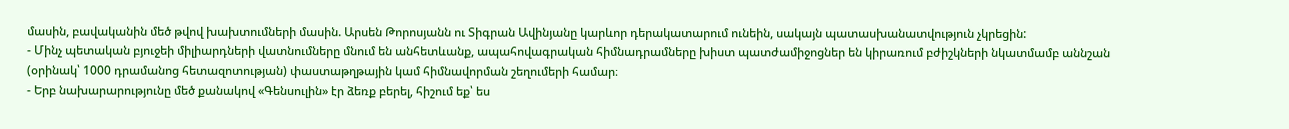մասին, բավականին մեծ թվով խախտումների մասին. Արսեն Թորոսյանն ու Տիգրան Ավինյանը կարևոր դերակատարում ունեին, սակայն պատասխանատվություն չկրեցին:
- Մինչ պետական բյուջեի միլիարդների վատնումները մնում են անհետևանք, ապահովագրական հիմնադրամները խիստ պատժամիջոցներ են կիրառում բժիշկների նկատմամբ աննշան (օրինակ՝ 1000 դրամանոց հետազոտության) փաստաթղթային կամ հիմնավորման շեղումերի համար։
- Երբ նախարարությունը մեծ քանակով «Գենսուլին» էր ձեռք բերել, հիշում եք՝ ես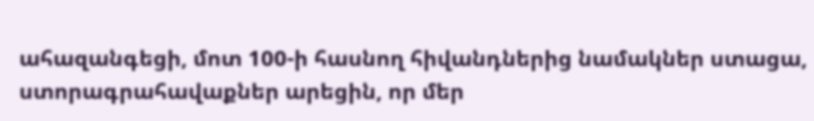ահազանգեցի, մոտ 100-ի հասնող հիվանդներից նամակներ ստացա, ստորագրահավաքներ արեցին, որ մեր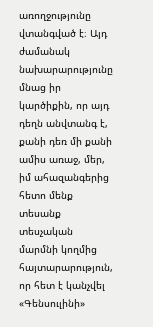առողջությունը վտանգված է։ Այդ ժամանակ նախարարությունը մնաց իր կարծիքին, որ այդ դեղն անվտանգ է, քանի դեռ մի քանի ամիս առաջ, մեր, իմ ահազանգերից հետո մենք տեսանք տեսչական մարմնի կողմից հայտարարություն, որ հետ է կանչվել «Գենսուլինի»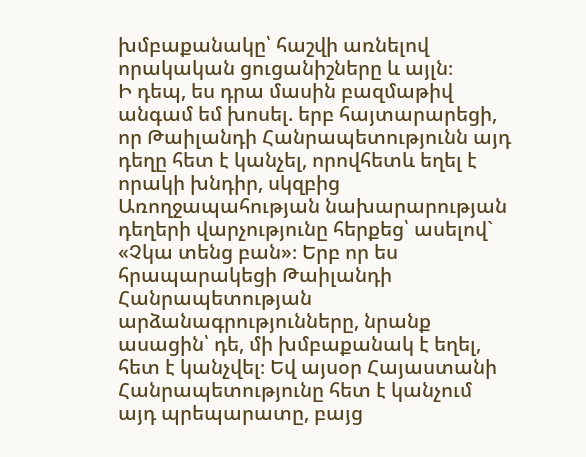խմբաքանակը՝ հաշվի առնելով որակական ցուցանիշները և այլն։
Ի դեպ, ես դրա մասին բազմաթիվ անգամ եմ խոսել. երբ հայտարարեցի, որ Թաիլանդի Հանրապետությունն այդ դեղը հետ է կանչել, որովհետև եղել է որակի խնդիր, սկզբից Առողջապահության նախարարության դեղերի վարչությունը հերքեց՝ ասելով` «Չկա տենց բան»։ Երբ որ ես հրապարակեցի Թաիլանդի Հանրապետության արձանագրությունները, նրանք ասացին՝ դե, մի խմբաքանակ է եղել, հետ է կանչվել։ Եվ այսօր Հայաստանի Հանրապետությունը հետ է կանչում այդ պրեպարատը, բայց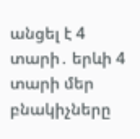անցել է 4 տարի․ երևի 4 տարի մեր բնակիչները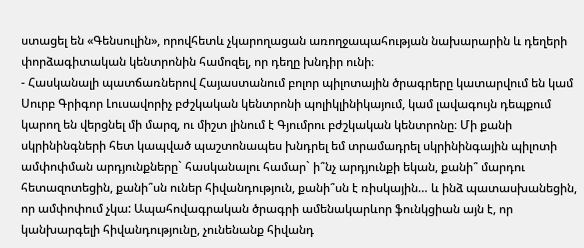ստացել են «Գենսուլին», որովհետև չկարողացան առողջապահության նախարարին և դեղերի փորձագիտական կենտրոնին համոզել, որ դեղը խնդիր ունի։
- Հասկանալի պատճառներով Հայաստանում բոլոր պիլոտային ծրագրերը կատարվում են կամ Սուրբ Գրիգոր Լուսավորիչ բժշկական կենտրոնի պոլիկլինիկայում, կամ լավագույն դեպքում կարող են վերցնել մի մարզ, ու միշտ լինում է Գյումրու բժշկական կենտրոնը։ Մի քանի սկրինինգների հետ կապված պաշտոնապես խնդրել եմ տրամադրել սկրինինգային պիլոտի ամփոփման արդյունքները` հասկանալու համար` ի՞նչ արդյունքի եկան, քանի՞ մարդու հետազոտեցին, քանի՞սն ուներ հիվանդություն, քանի՞սն է ռիսկային… և ինձ պատասխանեցին, որ ամփոփում չկա: Ապահովագրական ծրագրի ամենակարևոր ֆունկցիան այն է, որ կանխարգելի հիվանդությունը, չունենանք հիվանդ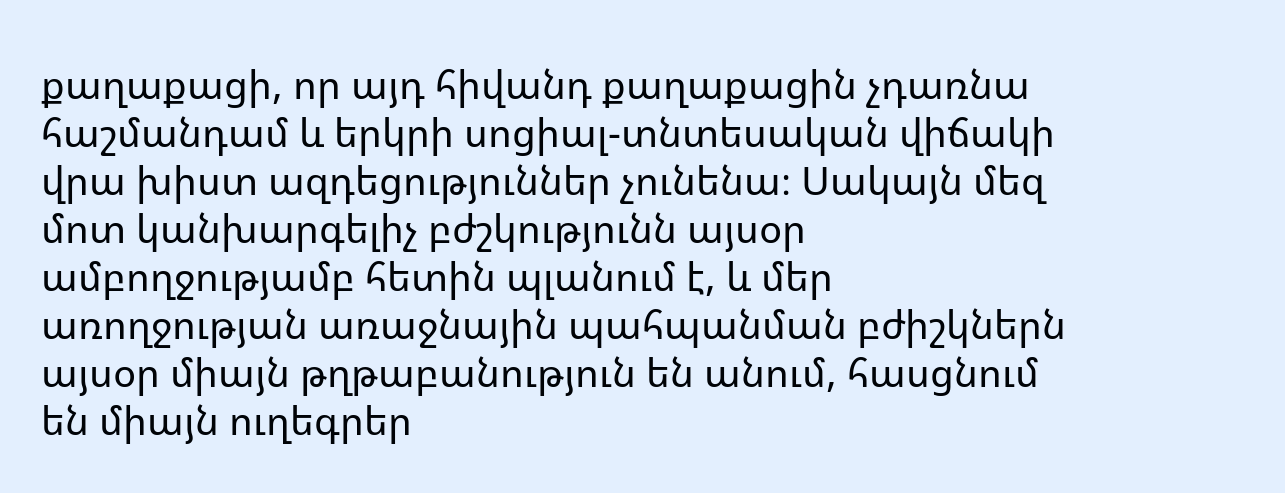քաղաքացի, որ այդ հիվանդ քաղաքացին չդառնա հաշմանդամ և երկրի սոցիալ-տնտեսական վիճակի վրա խիստ ազդեցություններ չունենա։ Սակայն մեզ մոտ կանխարգելիչ բժշկությունն այսօր ամբողջությամբ հետին պլանում է, և մեր առողջության առաջնային պահպանման բժիշկներն այսօր միայն թղթաբանություն են անում, հասցնում են միայն ուղեգրեր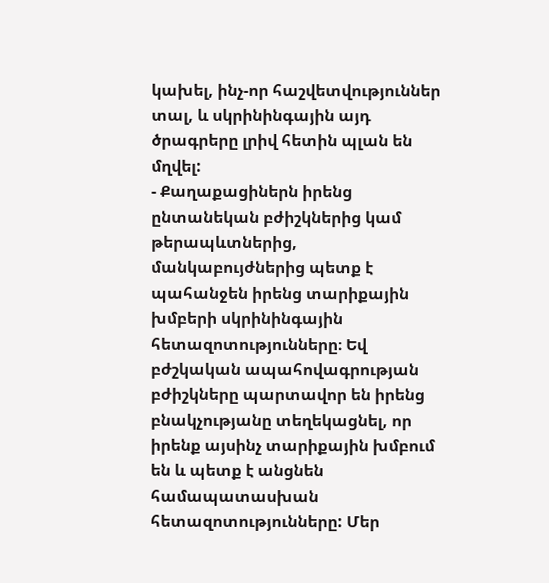կախել, ինչ-որ հաշվետվություններ տալ, և սկրինինգային այդ ծրագրերը լրիվ հետին պլան են մղվել:
- Քաղաքացիներն իրենց ընտանեկան բժիշկներից կամ թերապևտներից, մանկաբույժներից պետք է պահանջեն իրենց տարիքային խմբերի սկրինինգային հետազոտությունները։ Եվ բժշկական ապահովագրության բժիշկները պարտավոր են իրենց բնակչությանը տեղեկացնել, որ իրենք այսինչ տարիքային խմբում են և պետք է անցնեն համապատասխան հետազոտությունները: Մեր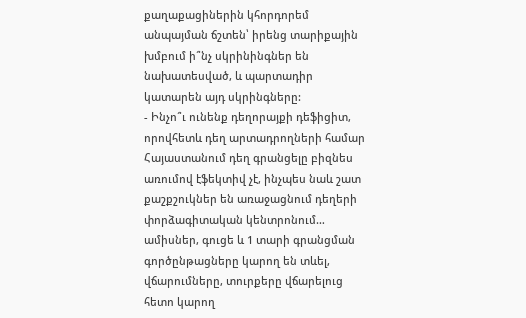քաղաքացիներին կհորդորեմ անպայման ճշտեն՝ իրենց տարիքային խմբում ի՞նչ սկրինինգներ են նախատեսված, և պարտադիր կատարեն այդ սկրինգները:
- Ինչո՞ւ ունենք դեղորայքի դեֆիցիտ, որովհետև դեղ արտադրողների համար Հայաստանում դեղ գրանցելը բիզնես առումով էֆեկտիվ չէ, ինչպես նաև շատ քաշքշուկներ են առաջացնում դեղերի փորձագիտական կենտրոնում… ամիսներ, գուցե և 1 տարի գրանցման գործընթացները կարող են տևել, վճարումները, տուրքերը վճարելուց հետո կարող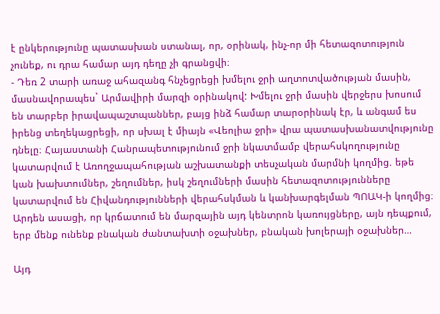է ընկերությունը պատասխան ստանալ, որ, օրինակ, ինչ-որ մի հետազոտություն չունեք, ու դրա համար այդ դեղը չի գրանցվի։
- Դեռ 2 տարի առաջ ահազանգ հնչեցրեցի խմելու ջրի աղտոտվածության մասին, մասնավորապես` Արմավիրի մարզի օրինակով: Խմելու ջրի մասին վերջերս խոսում են տարբեր իրավապաշտպաններ, բայց ինձ համար տարօրինակ էր, և անգամ ես իրենց տեղեկացրեցի, որ սխալ է միայն «Վեոլիա ջրի» վրա պատասխանատվությունը դնելը։ Հայաստանի Հանրապետությունում ջրի նկատմամբ վերահսկողությունը կատարվում է Առողջապահության աշխատանքի տեսչական մարմնի կողմից. եթե կան խախտումներ, շեղումներ, իսկ շեղումների մասին հետազոտությունները կատարվում են Հիվանդությունների վերահսկման և կանխարգելման ՊՈԱԿ-ի կողմից։ Արդեն ասացի, որ կրճատում են մարզային այդ կենտրոն կառույցները, այն դեպքում, երբ մենք ունենք բնական ժանտախտի օջախներ, բնական խոլերայի օջախներ…

Այդ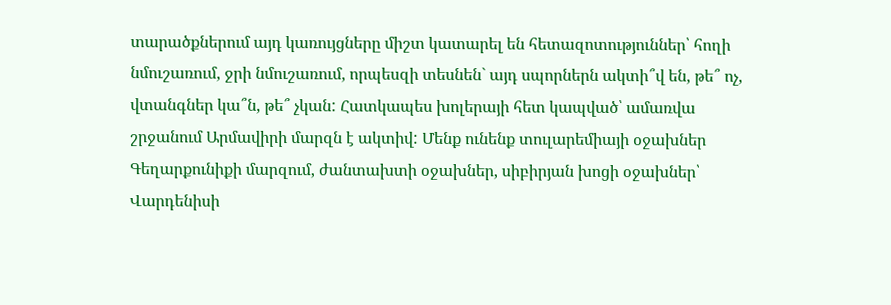տարածքներում այդ կառույցները միշտ կատարել են հետազոտություններ՝ հողի նմուշառում, ջրի նմուշառում, որպեսզի տեսնեն` այդ սպորներն ակտի՞վ են, թե՞ ոչ, վտանգներ կա՞ն, թե՞ չկան: Հատկապես խոլերայի հետ կապված՝ ամառվա շրջանում Արմավիրի մարզն է ակտիվ: Մենք ունենք տուլարեմիայի օջախներ Գեղարքունիքի մարզում, ժանտախտի օջախներ, սիբիրյան խոցի օջախներ՝ Վարդենիսի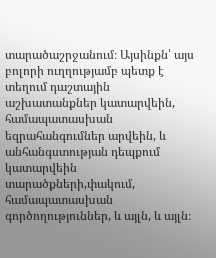տարածաշրջանում։ Այսինքն՝ այս բոլորի ուղղությամբ պետք է տեղում դաշտային աշխատանքներ կատարվեին, համապատասխան եզրահանգումներ արվեին, և անհանգստության դեպքում կատարվեին տարածքների,փակում, համապատասխան գործողություններ, և այլն, և այլն։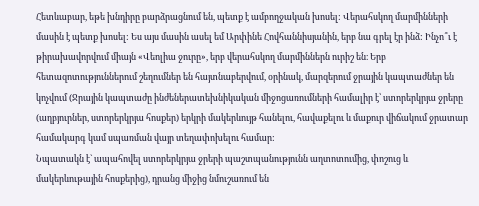Հետևաբար, եթե խնդիրը բարձրացնում են, պետք է ամբողջական խոսել: Վերահսկող մարմինների մասին է պետք խոսել: Ես այս մասին ասել եմ Արփինե Հովհաննիսյանին, երբ նա գրել էր ինձ: Ինչո՞ւ է թիրախավորվում միայն «Վեոլիա ջուրը», երբ վերահսկող մարմիններն ուրիշ են։ Երբ հետազոտություններում շեղումներ են հայտնաբերվում, օրինակ, մարզերում ջրային կապտաժներ են կոչվում (Ջրային կապտաժը ինժեներատեխնիկական միջոցառումների համալիր է՝ ստորերկրյա ջրերը (աղբյուրներ, ստորերկրյա հոսքեր) երկրի մակերևույթ հանելու, հավաքելու և մաքուր վիճակում ջրատար համակարգ կամ սպառման վայր տեղափոխելու համար:
Նպատակն է` ապահովել ստորերկրյա ջրերի պաշտպանությունն աղտոտումից, փոշուց և մակերևութային հոսքերից), դրանց միջից նմուշառում են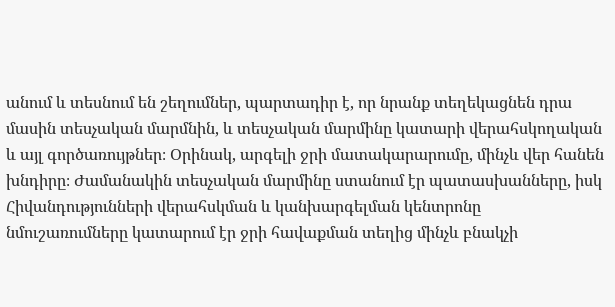անում և տեսնում են շեղումներ, պարտադիր է, որ նրանք տեղեկացնեն դրա մասին տեսչական մարմնին, և տեսչական մարմինը կատարի վերահսկողական և այլ գործառույթներ։ Օրինակ, արգելի ջրի մատակարարումը, մինչև վեր հանեն խնդիրը։ Ժամանակին տեսչական մարմինը ստանում էր պատասխանները, իսկ Հիվանդությունների վերահսկման և կանխարգելման կենտրոնը նմուշառումները կատարում էր ջրի հավաքման տեղից մինչև բնակչի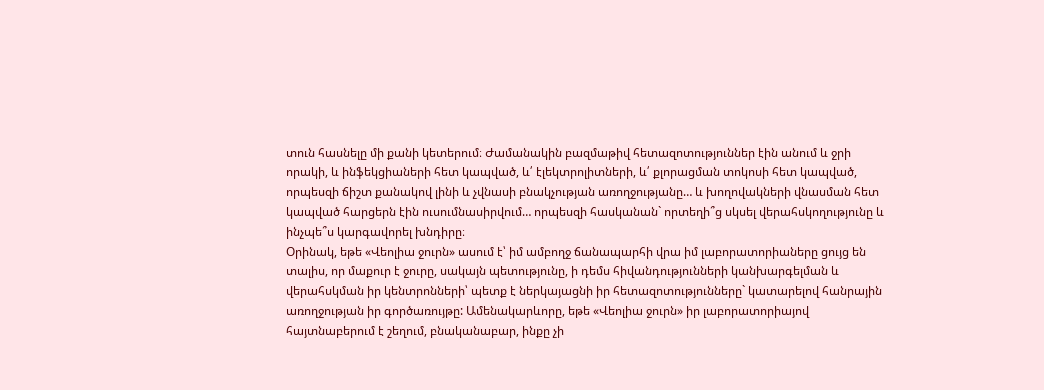տուն հասնելը մի քանի կետերում։ Ժամանակին բազմաթիվ հետազոտություններ էին անում և ջրի որակի, և ինֆեկցիաների հետ կապված, և՛ էլեկտրոլիտների, և՛ քլորացման տոկոսի հետ կապված, որպեսզի ճիշտ քանակով լինի և չվնասի բնակչության առողջությանը… և խողովակների վնասման հետ կապված հարցերն էին ուսումնասիրվում… որպեսզի հասկանան` որտեղի՞ց սկսել վերահսկողությունը և ինչպե՞ս կարգավորել խնդիրը։
Օրինակ, եթե «Վեոլիա ջուրն» ասում է՝ իմ ամբողջ ճանապարհի վրա իմ լաբորատորիաները ցույց են տալիս, որ մաքուր է ջուրը, սակայն պետությունը, ի դեմս հիվանդությունների կանխարգելման և վերահսկման իր կենտրոնների՝ պետք է ներկայացնի իր հետազոտությունները` կատարելով հանրային առողջության իր գործառույթը: Ամենակարևորը, եթե «Վեոլիա ջուրն» իր լաբորատորիայով հայտնաբերում է շեղում, բնականաբար, ինքը չի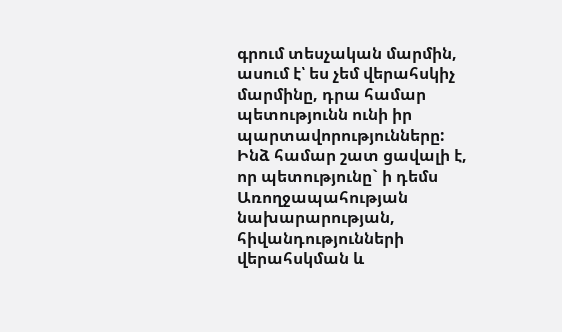գրում տեսչական մարմին, ասում է՝ ես չեմ վերահսկիչ մարմինը, դրա համար պետությունն ունի իր պարտավորությունները: Ինձ համար շատ ցավալի է, որ պետությունը` ի դեմս Առողջապահության նախարարության, հիվանդությունների վերահսկման և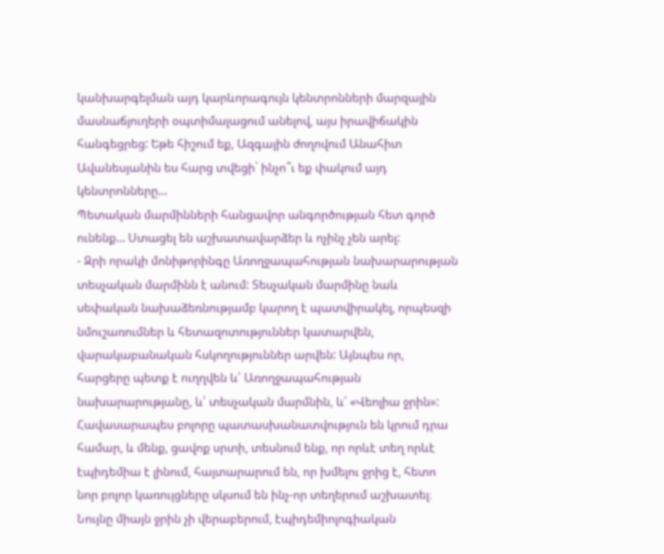կանխարգելման այդ կարևորագույն կենտրոնների մարզային մասնաճյուղերի օպտիմալացում անելով, այս իրավիճակին հանգեցրեց: Եթե հիշում եք, Ազգային ժողովում Անահիտ Ավանեսյանին ես հարց տվեցի` ինչո՞ւ եք փակում այդ կենտրոնները…
Պետական մարմինների հանցավոր անգործության հետ գործ ունենք… Ստացել են աշխատավարձեր և ոչինչ չեն արել:
- Զրի որակի մոնիթորինգը Առողջապահության նախարարության տեսչական մարմինն է անում: Տեսչական մարմինը նաև սեփական նախաձեռնությամբ կարող է պատվիրակել, որպեսզի նմուշառումներ և հետազոտություններ կատարվեն, վարակաբանական հսկողություններ արվեն: Այնպես որ, հարցերը պետք է ուղղվեն և՛ Առողջապահության նախարարությանը, և՛ տեսչական մարմնին, և՛ «Վեոլիա ջրին»: Հավասարապես բոլորը պատասխանատվություն են կրում դրա համար, և մենք, ցավոք սրտի, տեսնում ենք, որ որևէ տեղ որևէ էպիդեմիա է լինում, հայտարարում են, որ խմելու ջրից է, հետո նոր բոլոր կառույցները սկսում են ինչ-որ տեղերում աշխատել։ Նույնը միայն ջրին չի վերաբերում, էպիդեմիոլոգիական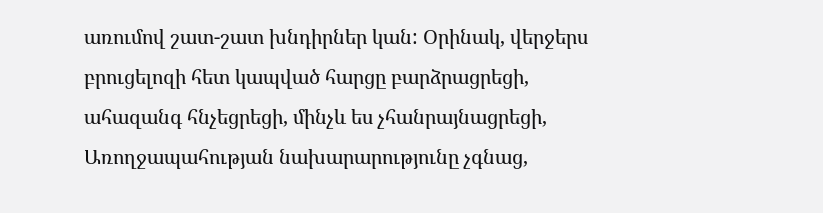առումով շատ-շատ խնդիրներ կան: Օրինակ, վերջերս բրուցելոզի հետ կապված հարցը բարձրացրեցի, ահազանգ հնչեցրեցի, մինչև ես չհանրայնացրեցի, Առողջապահության նախարարությունը չգնաց,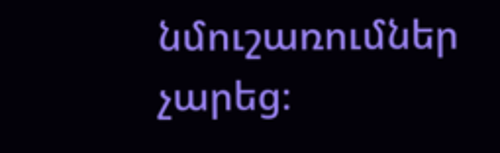նմուշառումներ չարեց։